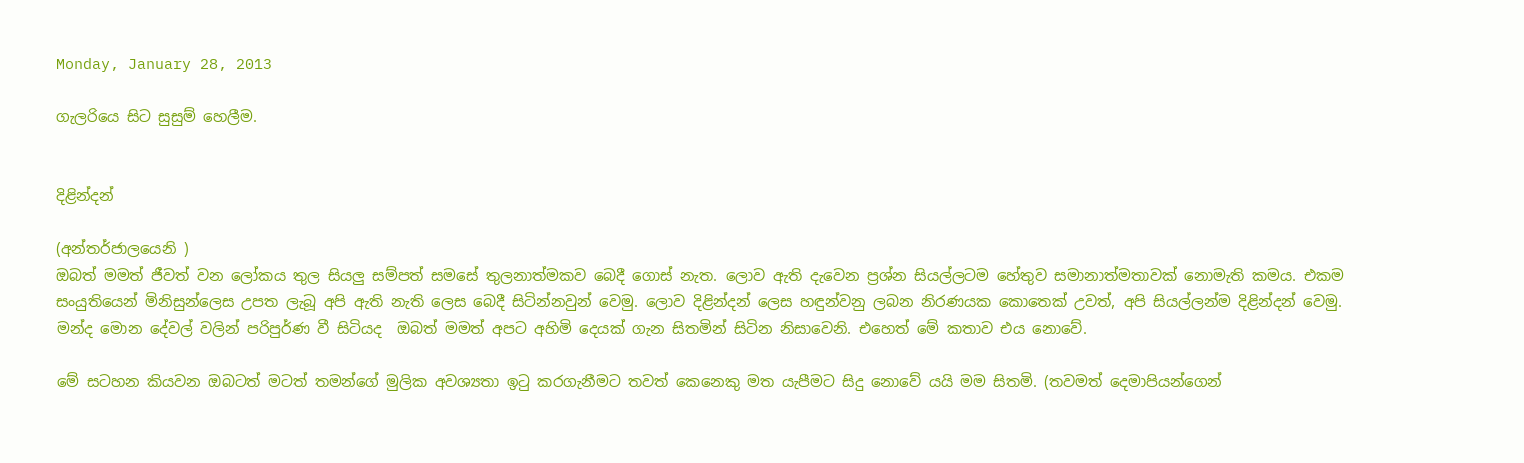Monday, January 28, 2013

ගැලරියෙ සිට සුසුම් හෙලීම.


දිළින්දන්

(අන්තර්ජාලයෙනි )
ඔබත් මමත් ජීවත් වන ලෝකය තුල සියලු සම්පත් සමසේ තුලනාත්මකව බෙදී ගොස් නැත. ලොව ඇති දැවෙන ප්‍රශ්න සියල්ලටම හේතුව සමානාත්මතාවක් නොමැති කමය. එකම සංයුතියෙන් මිනිසුන්ලෙස උපත ලැබූ අපි ඇති නැති ලෙස බෙදී සිටින්නවුන් වෙමු. ලොව දිළින්දන් ලෙස හඳුන්වනු ලබන නිරණයක කොතෙක් උවත්, අපි සියල්ලන්ම දිළින්දන් වෙමු. මන්ද මොන දේවල් වලින් පරිපුර්ණ වී සිටියද  ඔබත් මමත් අපට අහිමි දෙයක් ගැන සිතමින් සිටින නිසාවෙනි. එහෙත් මේ කතාව එය නොවේ.

මේ සටහන කියවන ඔබටත් මටත් තමන්ගේ මුලික අවශ්‍යතා ඉටු කරගැනීමට තවත් කෙනෙකු මත යැපීමට සිදු නොවේ යයි මම සිතමි. (තවමත් දෙමාපියන්ගෙන්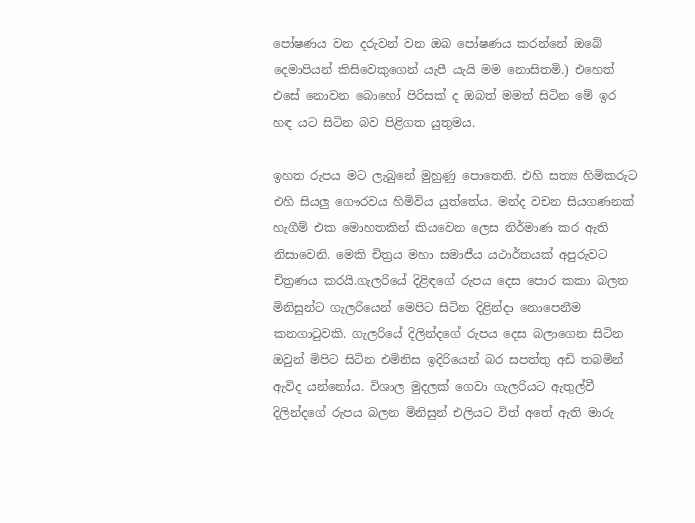පෝෂණය වන දරුවන් වන ඔබ පෝෂණය කරන්නේ ඔබේ දෙමාපියන් කිසිවෙකුගෙන් යැපී යැයි මම නොසිතමි.) එහෙත් එසේ නොවන බොහෝ පිරිසක් ද ඔබත් මමත් සිටින මේ ඉර හඳ යට සිටින බව පිළිගත යුතුමය.

ඉහත රුපය මට ලැබුනේ මුහුණු පොතෙනි. එහි සත්‍ය හිමිකරුට එහි සියලු ගෞරවය හිමිවිය යුත්තේය. මන්ද වචන සියගණනක් හැගීම් එක මොහතකින් කියවෙන ලෙස නිර්මාණ කර ඇති නිසාවෙනි. මෙකි චිත්‍රය මහා සමාජීය යථාර්තයක් අපුරුවට චිත්‍රණය කරයි.ගැලරියේ දිළිඳගේ රුපය දෙස පොර කකා බලන මිනිසුන්ට ගැලරියෙන් මෙපිට සිටින දිළින්දා නොපෙනීම කනගාටුවකි. ගැලරියේ දිලින්දගේ රුපය දෙස බලාගෙන සිටින ඔවුන් මිපිට සිටින එමිනිස ඉදිරියෙන් බර සපත්තු අඩි තබමින් ඇවිද යන්නෝය. විශාල මුදලක් ගෙවා ගැලරියට ඇතුල්වී දිලින්දගේ රුපය බලන මිනිසුන් එලියට විත් අතේ ඇති මාරු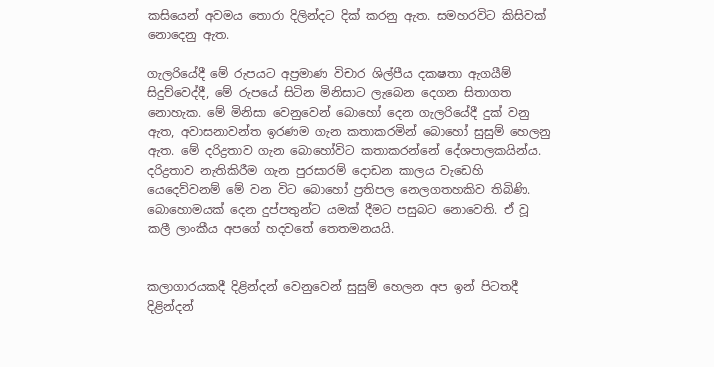කසියෙන් අවමය තොරා දිලින්දට දික් කරනු ඇත. සමහරවිට කිසිවක් නොදෙනු ඇත.

ගැලරියේදී මේ රුපයට අප්‍රමාණ විචාර ශිල්පීය දකෂතා ඇගයීම් සිදුව්වෙද්දී, මේ රුපයේ සිටින මිනිසාට ලැබෙන දෙගන සිතාගත නොහැක. මේ මිනිසා වෙනුවෙන් බොහෝ දෙන ගැලරියේදී දුක් වනු ඇත, අවාසනාවන්ත ඉරණම ගැන කතාකරමින් බොහෝ සුසුම් හෙලනු ඇත. මේ දරිද්‍රතාව ගැන බොහෝවිට කතාකරන්නේ දේශපාලකයින්ය. දරිද්‍රතාව නැතිකිරීම ගැන පුරසාරම් දොඩන කාලය වැඩෙහි යෙදෙව්වනම් මේ වන විට බොහෝ ප්‍රතිපල නෙලගතහකිව තිබිණි. බොහොමයක් දෙන දුප්පතුන්ට යමක් දීමට පසුබට නොවෙති. ඒ වූ කලී ලාංකීය අපගේ හදවතේ තෙතමනයයි.


කලාගාරයකදී දිළින්දන් වෙනුවෙන් සුසුම් හෙලන අප ඉන් පිටතදී දිළින්දන්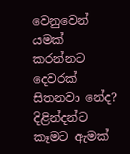වෙනුවෙන් යමක් කරන්නට දෙවරක් සිතනවා නේද? දිළින්දන්ට කෑමට ඇමක්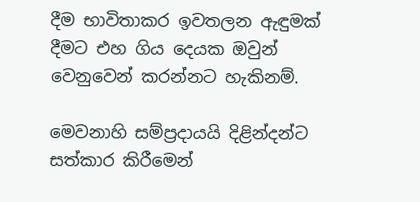දීම භාවිතාකර ඉවතලන ඇඳුමක් දීමට එහ ගිය දෙයක ඔවුන් වෙනුවෙන් කරන්නට හැකිනම්.

මෙවනාහි සම්ප්‍රදායයි දිළින්දන්ට සත්කාර කිරීමෙන්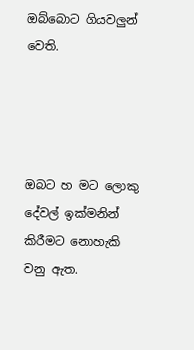ඔබ්බොට ගියවලුන් වෙති.




ඔබට හ මට ලොකු දේවල් ඉක්මනින් කිරීමට නොහැකි වනු ඇත.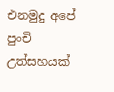එනමුදු අපේ පුංචි උත්සහයක්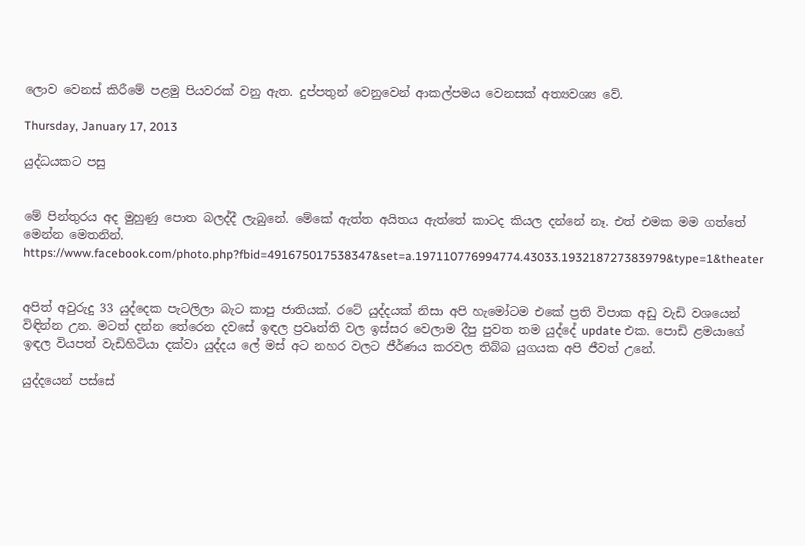ලොව වෙනස් කිරීමේ පළමු පියවරක් වනු ඇත. දුප්පතුන් වෙනුවෙන් ආකල්පමය වෙනසක් අත්‍යවශ්‍ය වේ.

Thursday, January 17, 2013

යුද්ධයකට පසු


මේ පින්තුරය අද මුහුණු පොත බලද්දී ලැබුනේ. මේකේ ඇත්ත අයිතය ඇත්තේ කාටද කියල දන්නේ නෑ. එත් එමක මම ගත්තේ මෙන්න මෙතනින්.
https://www.facebook.com/photo.php?fbid=491675017538347&set=a.197110776994774.43033.193218727383979&type=1&theater


අපිත් අවුරුදු 33 යුද්දෙක පැටලිලා බැට කාපු ජාතියක්. රටේ යුද්දයක් නිසා අපි හැමෝටම එකේ ප්‍රති විපාක අඩු වැඩි වශයෙන් විඳින්න උන. මටත් දන්න තේරෙන දවසේ ඉඳල ප්‍රවෘත්ති වල ඉස්සර වෙලාම දීපු පුවත තම යුද්දේ update එක. පොඩි ළමයාගේ ඉඳල වියපත් වැඩිහිටියා දක්වා යුද්දය ලේ මස් අට නහර වලට ජීර්ණය කරවල තිබ්බ යුගයක අපි ජීවත් උනේ.

යුද්දයෙන් පස්සේ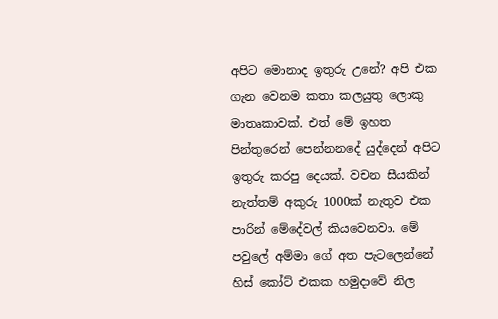අපිට මොනාද ඉතුරු උනේ? අපි එක ගැන වෙනම කතා කලයුතු ලොකු මාතෘකාවක්. එත් මේ ඉහත පින්තුරෙන් පෙන්නනදේ යුද්දෙන් අපිට ඉතුරු කරපු දෙයක්. වචන සීයකින් නැත්තම් අකුරු 1000ක් නැතුව එක පාරින් මේදේවල් කියවෙනවා. මේ පවුලේ අම්මා ගේ අත පැටලෙන්නේ හිස් කෝට් එකක හමුදාවේ නිල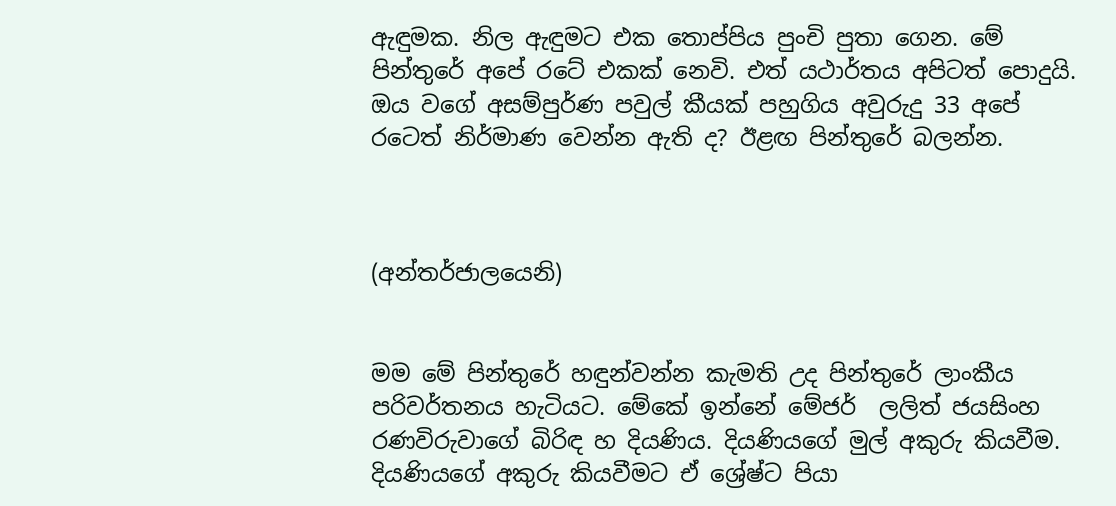ඇඳුමක. නිල ඇඳුමට එක තොප්පිය පුංචි පුතා ගෙන. මේ පින්තුරේ අපේ රටේ එකක් නෙවි. එත් යථාර්තය අපිටත් පොදුයි. ඔය වගේ අසම්පුර්ණ පවුල් කීයක් පහුගිය අවුරුදු 33 අපේ රටෙත් නිර්මාණ වෙන්න ඇති ද? ඊළඟ පින්තුරේ බලන්න.



(අන්තර්ජාලයෙනි)


මම මේ පින්තුරේ හඳුන්වන්න කැමති උද පින්තුරේ ලාංකීය පරිවර්තනය හැටියට. මේකේ ඉන්නේ මේජර්  ලලිත් ජයසිංහ රණවිරුවාගේ බිරිඳ හ දියණිය. දියණියගේ මුල් අකුරු කියවීම. දියණියගේ අකුරු කියවීමට ඒ ශ්‍රේෂ්ට පියා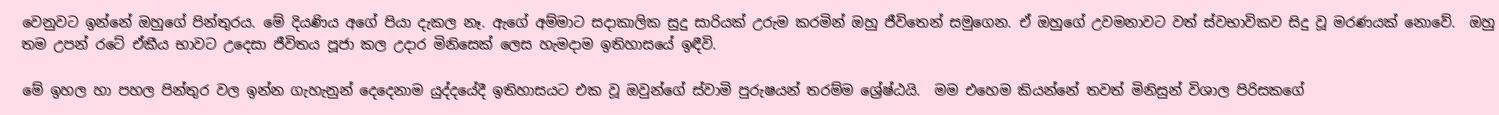වෙනුවට ඉන්නේ ඔහුගේ පින්තුරය. මේ දියණිය අගේ පියා දැකල නෑ. ඇගේ අම්මාට සදාකාලික සුදු සාරියක් උරුම කරමින් ඔහු ජීවිතෙන් සමුගෙන. ඒ ඔහුගේ උවමනාවට වත් ස්වභාවිකව සිදු වූ මරණයක් නොවේ.  ඔහු  තම උපන් රටේ ඒකීය භාවට උදෙසා ජීවිතය පූජා කල උදාර මිනිසෙක් ලෙස හැමදාම ඉතිහාසයේ ඉඳීවි.

මේ ඉහල හා පහල පින්තුර වල ඉන්න ගැහැනුන් දෙදෙනාම යුද්දයේදී ඉතිහාසයට එක වූ ඔවුන්ගේ ස්වාමි පුරුෂයන් තරම්ම ශ්‍රේෂ්ඨයි.  මම එහෙම කියන්නේ තවත් මිනිසුන් විශාල පිරිසකගේ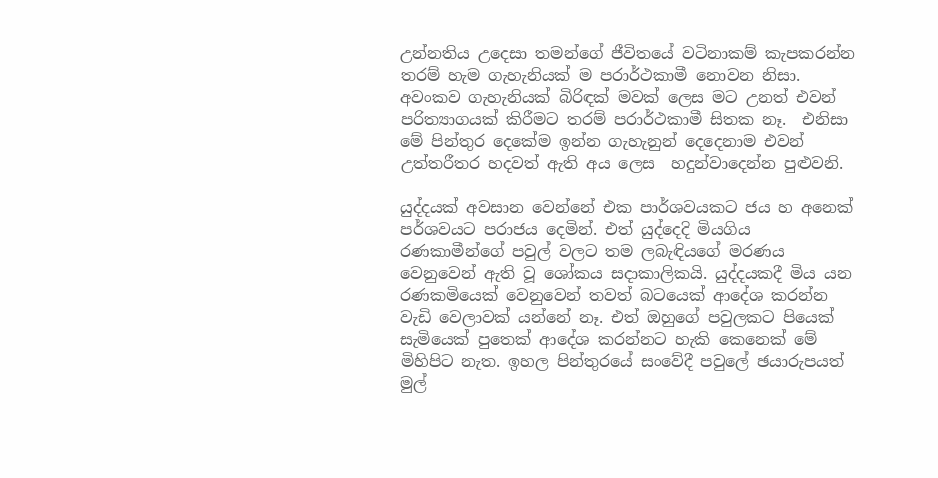උන්නතිය උදෙසා තමන්ගේ ජීවිතයේ වටිනාකම් කැපකරන්න තරම් හැම ගැහැනියක් ම පරාර්ථකාමී නොවන නිසා. අවංකව ගැහැනියක් බිරිඳක් මවක් ලෙස මට උනත් එවන් පරිත්‍යාගයක් කිරීමට තරම් පරාර්ථකාමී සිතක නෑ.  එනිසා මේ පින්තුර දෙකේම ඉන්න ගැහැනුන් දෙදෙනාම එවන් උත්තරීතර හදවත් ඇති අය ලෙස  හදුන්වාදෙන්න පුළුවනි.

යුද්දයක් අවසාන වෙන්නේ එක පාර්ශවයකට ජය හ අනෙක් පර්ශවයට පරාජය දෙමින්. එත් යුද්දෙදි මියගිය රණකාමීන්ගේ පවුල් වලට තම ලබැඳියගේ මරණය වෙනුවෙන් ඇති වූ ශෝකය සදාකාලිකයි. යුද්දයකදී මිය යන රණකමියෙක් වෙනුවෙන් තවත් බටයෙක් ආදේශ කරන්න වැඩි වෙලාවක් යන්නේ නෑ. එත් ඔහුගේ පවුලකට පියෙක් සැමියෙක් පුතෙක් ආදේශ කරන්නට හැකි කෙනෙක් මේ මිහිපිට නැත. ඉහල පින්තුරයේ සංවේදී පවුලේ ඡයාරුපයත් මුල්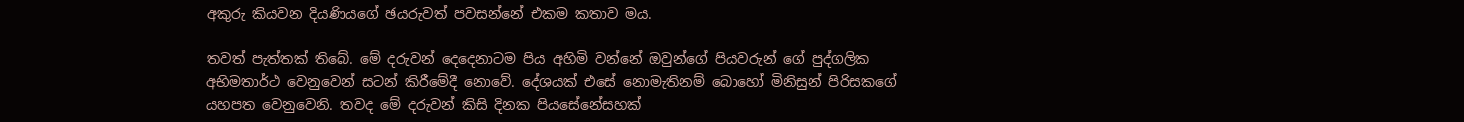අකුරු කියවන දියණියගේ ඡයරුවත් පවසන්නේ එකම කතාව මය.

තවත් පැත්තක් තිබේ. මේ දරුවන් දෙදෙනාටම පිය අහිමි වන්නේ ඔවුන්ගේ පියවරුන් ගේ පුද්ගලික අභිමතාර්ථ වෙනුවෙන් සටන් කිරීමේදී නොවේ. දේශයක් එසේ නොමැතිනම් බොහෝ මිනිසුන් පිරිසකගේ යහපත වෙනුවෙනි. තවද මේ දරුවන් කිසි දිනක පියසේනේසහක්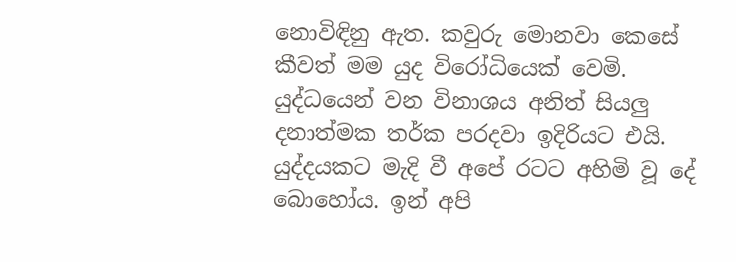නොවිඳිනු ඇත. කවුරු මොනවා කෙසේ කීවත් මම යුද විරෝධියෙක් වෙමි.  යුද්ධයෙන් වන විනාශය අනිත් සියලු දනාත්මක තර්ක පරදවා ඉදිරියට එයි. යුද්දයකට මැදි වී අපේ රටට අහිමි වූ දේ බොහෝය. ඉන් අපි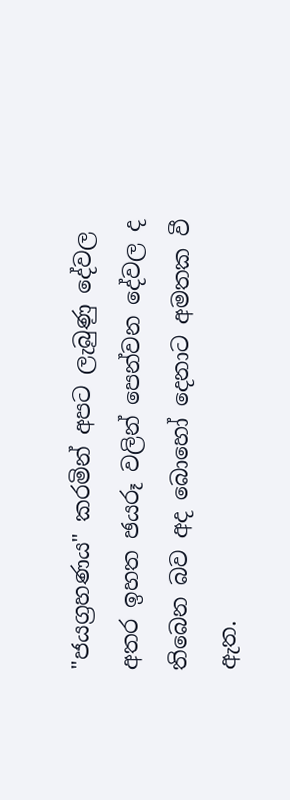"ජයග්‍රහණය" කරමින් අපට ලැබුණු දේවල අතර ඉහත ඡයරූ වලින් පෙන්වන දේවල ද තිබෙන බව අද බොහෝ දෙනාට අමතක වී ඇත.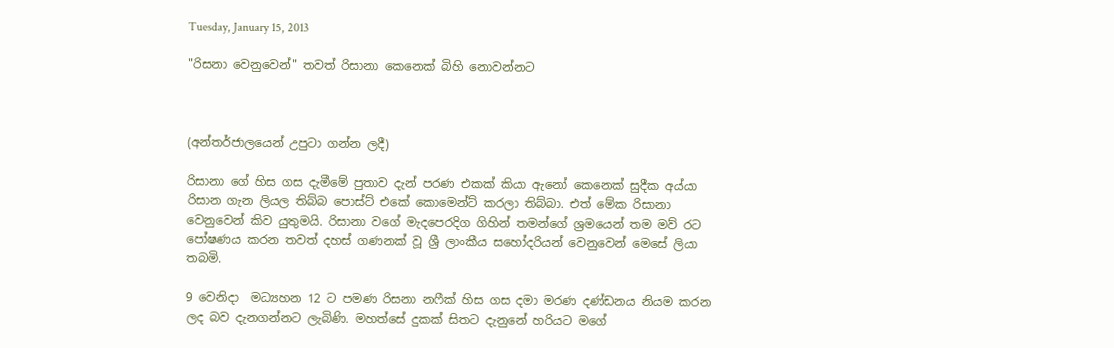Tuesday, January 15, 2013

"රිසනා වෙනුවෙන්" තවත් රිසානා කෙනෙක් බිහි නොවන්නට



(අන්තර්ජාලයෙන් උපුටා ගන්න ලදී)

රිසානා ගේ හිස ගස දැමීමේ පුතාව දැන් පරණ එකක් කියා ඇනෝ කෙනෙක් සුදීක අය්යා රිසාන ගැන ලියල තිබ්බ පොස්ට් එකේ කොමෙන්ට් කරලා තිබ්බා. එත් මේක රිසානා වෙනුවෙන් කිව යුතුමයි. රිසානා වගේ මැදපෙරදිග ගිහින් තමන්ගේ ශ්‍රමයෙන් තම මව් රට පෝෂණය කරන තවත් දහස් ගණනක් වූ ශ්‍රී ලාංකීය සහෝදරියන් වෙනුවෙන් මෙසේ ලියා තබමි.

9 වෙනිදා  මධ්‍යහන 12 ට පමණ රිසනා නෆීක් හිස ගස දමා මරණ දණ්ඩනය නියම කරන ලද බව දැනගන්නට ලැබිණි. මහත්සේ දුකක් සිතට දැනුනේ හරියට මගේ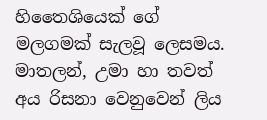හිතෛශියෙක් ගේ මලගමක් සැලවූ ලෙසමය.
මාතලන්, උමා හා තවත් අය රිසනා වෙනුවෙන් ලිය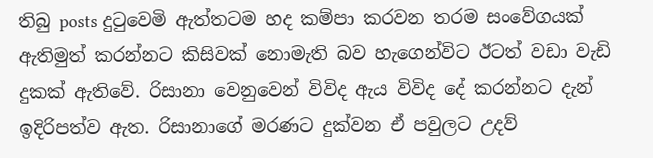තිබු posts දුටුවෙමි ඇත්තටම හද කම්පා කරවන තරම සංවේගයක් ඇතිමුත් කරන්නට කිසිවක් නොමැති බව හැගෙන්විට ඊටත් වඩා වැඩි දුකක් ඇතිවේ. රිසානා වෙනුවෙන් විවිද ඇය විවිද දේ කරන්නට දැන් ඉදිරිපත්ව ඇත. රිසානාගේ මරණට දුක්වන ඒ පවුලට උදව්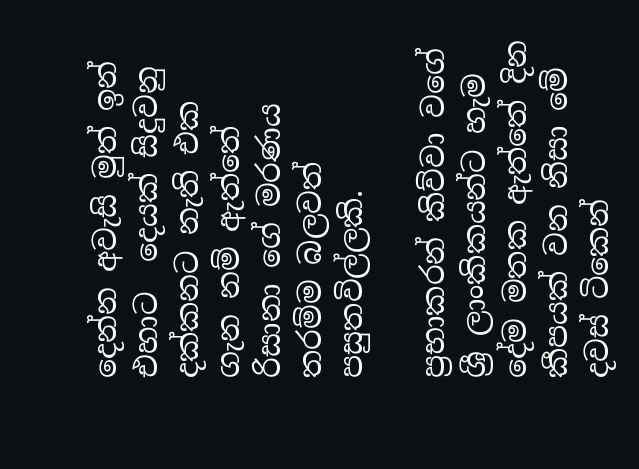දෙන්න අවැසි මුත් ඉන් එහාට  දෙයක් සිදුවනු දක්කනට නැති එක ගැන නම් ඇත්තේ රිසානා ගේ මරණය තරම්ම බලවත් පසුතවිල්ලකි.

ප්‍රභාකරන් කිව්වා වගේ ශ්‍රී ලාංකිකයන්ට හැම දේම මතක ඇත්තේ දින කීපයක් වන නිසා මේ දවස් ටිකෙන්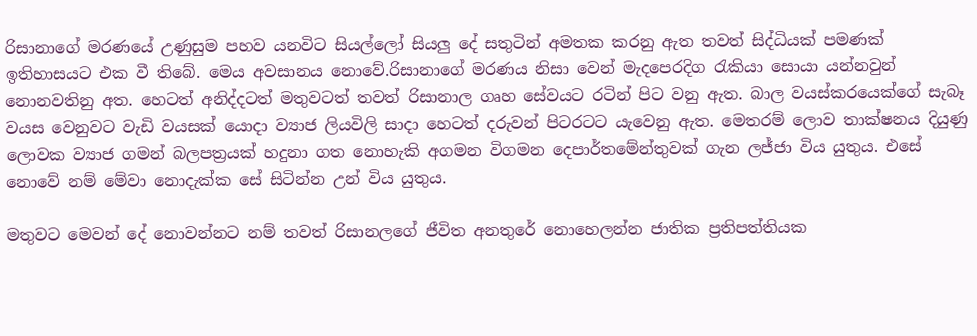රිසානාගේ මරණයේ උණුසුම පහව යනවිට සියල්ලෝ සියලු දේ සතුටින් අමතක කරනු ඇත තවත් සිද්ධියක් පමණක් ඉතිහාසයට එක වී තිබේ. මෙය අවසානය නොවේ.රිසානාගේ මරණය නිසා වෙන් මැදපෙරදිග රැකියා සොයා යන්නවුන් නොනවතිනු අත. හෙටත් අනිද්දටත් මතුවටත් තවත් රිසානාල ගෘහ සේවයට රටින් පිට වනු ඇත. බාල වයස්කරයෙක්ගේ සැබෑ වයස වෙනුවට වැඩි වයසක් යොදා ව්‍යාජ ලියවිලි සාදා හෙටත් දරුවන් පිටරටට යැවෙනු ඇත. මෙතරම් ලොව තාක්ෂනය දියුණු ලොවක ව්‍යාජ ගමන් බලපත්‍රයක් හදුනා ගත නොහැකි අගමන විගමන දෙපාර්තමේන්තුවක් ගැන ලජ්ජා විය යුතුය. එසේ නොවේ නම් මේවා නොදැක්ක සේ සිටින්න උන් විය යුතුය.

මතුවට මෙවන් දේ නොවන්නට නම් තවත් රිසානලගේ ජීවිත අනතුරේ නොහෙලන්න ජාතික ප්‍රතිපත්තියක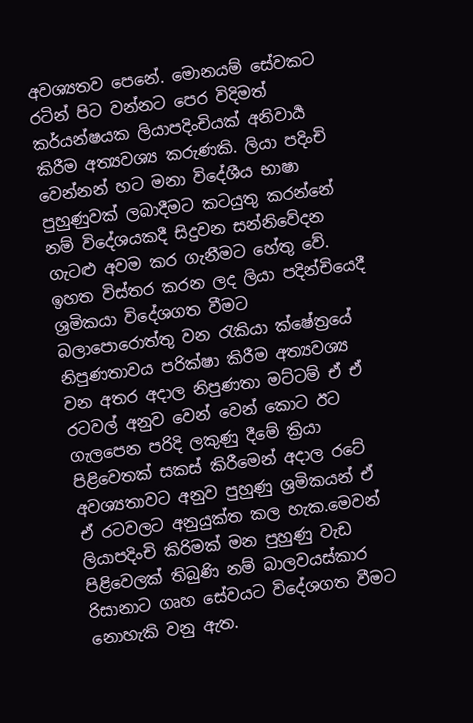අවශ්‍යතව පෙනේ. මොනයම් සේවකට රටින් පිට වන්නට පෙර විදිමත් කර්යන්ෂයක ලියාපදිංචියක් අනිවාර්‍ය කිරීම අත්‍යවශ්‍ය කරුණකි. ලියා පදිංචි වෙන්නන් හට මනා විදේශීය භාෂා පුහුණුවක් ලබාදීමට කටයුතු කරන්නේ නම් විදේශයකදී සිදුවන සන්නිවේදන ගැටළු අවම කර ගැනීමට හේතු වේ. ඉහත විස්තර කරන ලද ලියා පදින්චියෙදී ශ්‍රමිකයා විදේශගත වීමට බලාපොරොත්තු වන රැකියා ක්ෂේත්‍රයේ නිපුණතාවය පරික්ෂා කිරීම අත්‍යවශ්‍ය වන අතර අදාල නිපුණතා මට්ටම් ඒ ඒ රටවල් අනුව වෙන් වෙන් කොට ඊට ගැලපෙන පරිදි ලකුණු දීමේ ක්‍රියා පිළිවෙතක් සකස් කිරීමෙන් අදාල රටේ අවශ්‍යතාවට අනුව පුහුණු ශ්‍රමිකයන් ඒ ඒ රටවලට අනුයුක්ත කල හැක.මෙවන් ලියාපදිංචි කිරිමක් මන පුහුණු වැඩ පිළිවෙලක් තිබුණි නම් බාලවයස්කාර රිසානාට ගෘහ සේවයට විදේශගත වීමට නොහැකි වනු ඇත.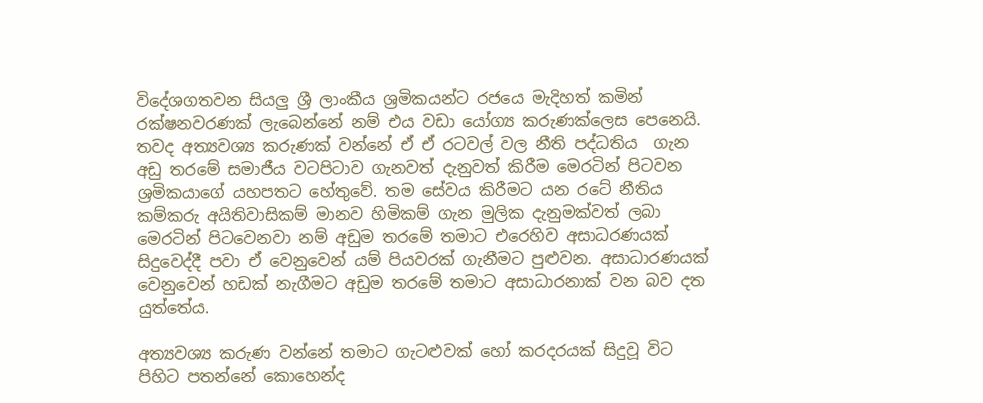විදේශගතවන සියලු ශ්‍රී ලාංකීය ශ්‍රමිකයන්ට රජයෙ මැදිහත් කමින් රක්ෂනවරණක් ලැබෙන්නේ නම් එය වඩා යෝග්‍ය කරුණක්ලෙස පෙනෙයි. තවද අත්‍යවශ්‍ය කරුණක් වන්නේ ඒ ඒ රටවල් වල නීති පද්ධතිය  ගැන අඩු තරමේ සමාජීය වටපිටාව ගැනවත් දැනුවත් කිරීම මෙරටින් පිටවන ශ්‍රමිකයාගේ යහපතට හේතුවේ. තම සේවය කිරීමට යන රටේ නීතිය කම්කරු අයිතිවාසිකම් මානව හිමිකම් ගැන මුලික දැනුමක්වත් ලබා මෙරටින් පිටවෙනවා නම් අඩුම තරමේ තමාට එරෙහිව අසාධරණයක් සිදුවෙද්දී පවා ඒ වෙනුවෙන් යම් පියවරක් ගැනීමට පුළුවන. අසාධාරණයක් වෙනුවෙන් හඩක් නැගීමට අඩුම තරමේ තමාට අසාධාරනාක් වන බව දත යුත්තේය.

අත්‍යවශ්‍ය කරුණ වන්නේ තමාට ගැටළුවක් හෝ කරදරයක් සිදුවූ විට පිහිට පතන්නේ කොහෙන්ද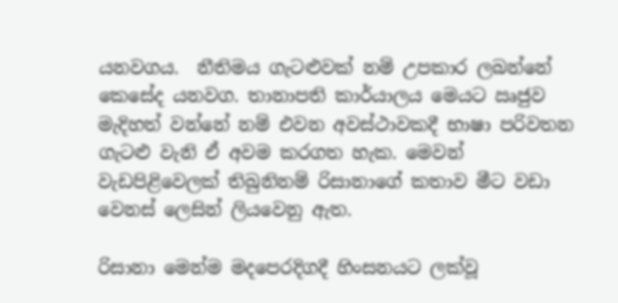යනවගය.  නීතිමය ගැටළුවක් නම් උපකාර ලබන්නේ කෙසේද යනවග. තානාපති කාර්යාලය මෙයට ඍජුව මැදිහත් වන්නේ නම් එවන අවස්ථාවකදී භාෂා පරිවතන ගැටළු වැනි ඒ අවම කරගත හැක. මෙවන් වැඩපිළිවෙලක් තිබුනිනම් රිසානාගේ කතාව මීට වඩා වෙනස් ලෙසින් ලියවෙනු ඇත.

රිසානා මෙන්ම මදපෙරදිගදී හිංසනයට ලක්වූ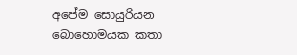අපේම සොයුරියන බොහොමයක කතා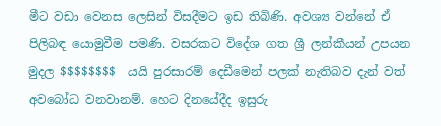මීට වඩා වෙනස ලෙසින් විසදීමට ඉඩ තිබිණි. අවශ්‍ය වන්නේ ඒ පිලිබඳ යොමුවීම පමණි. වසරකට විදේශ ගත ශ්‍රී ලන්කීයන් උපයන මුදල $$$$$$$$  යයි පුරසාරම් දෙඩීමෙන් පලක් නැතිබව දැන් වත් අවබෝධ වනවානම්. හෙට දිනයේදීද ඉසුරු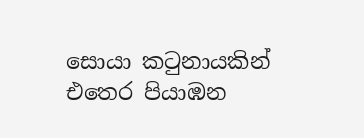සොයා කටුනායකින් එතෙර පියාඹන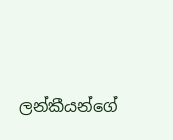ලන්කීයන්ගේ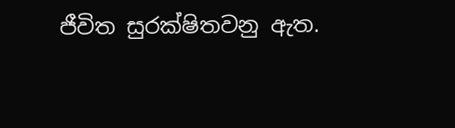ජීවිත සුරක්ෂිතවනු ඇත.